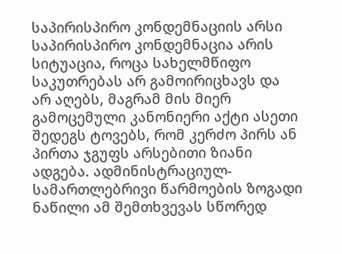საპირისპირო კონდემნაციის არსი
საპირისპირო კონდემნაცია არის სიტუაცია, როცა სახელმწიფო საკუთრებას არ გამოირიცხავს და არ აღებს, მაგრამ მის მიერ გამოცემული კანონიერი აქტი ასეთი შედეგს ტოვებს, რომ კერძო პირს ან პირთა ჯგუფს არსებითი ზიანი ადგება. ადმინისტრაციულ-სამართლებრივი წარმოების ზოგადი ნაწილი ამ შემთხვევას სწორედ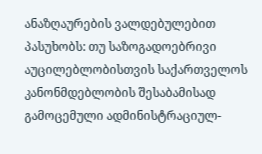ანაზღაურების ვალდებულებით პასუხობს: თუ საზოგადოებრივი აუცილებლობისთვის საქართველოს კანონმდებლობის შესაბამისად გამოცემული ადმინისტრაციულ-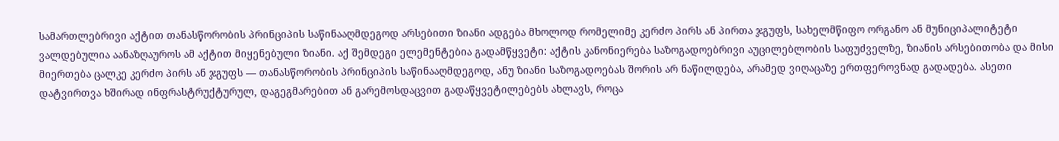სამართლებრივი აქტით თანასწორობის პრინციპის საწინააღმდეგოდ არსებითი ზიანი ადგება მხოლოდ რომელიმე კერძო პირს ან პირთა ჯგუფს, სახელმწიფო ორგანო ან მუნიციპალიტეტი ვალდებულია აანაზღაუროს ამ აქტით მიყენებული ზიანი. აქ შემდეგი ელემენტებია გადამწყვეტი: აქტის კანონიერება საზოგადოებრივი აუცილებლობის საფუძველზე, ზიანის არსებითობა და მისი მიერთება ცალკე კერძო პირს ან ჯგუფს — თანასწორობის პრინციპის საწინააღმდეგოდ, ანუ ზიანი საზოგადოებას შორის არ ნაწილდება, არამედ ვიღაცაზე ერთფეროვნად გადადება. ასეთი დატვირთვა ხშირად ინფრასტრუქტურულ, დაგეგმარებით ან გარემოსდაცვით გადაწყვეტილებებს ახლავს, როცა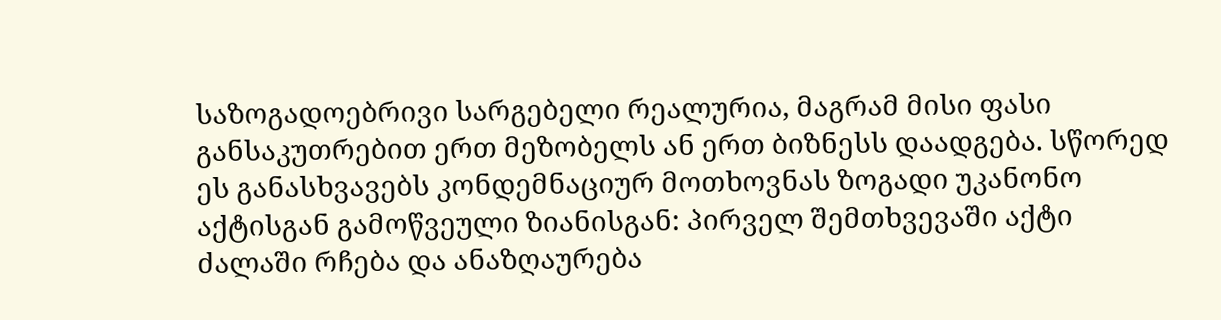საზოგადოებრივი სარგებელი რეალურია, მაგრამ მისი ფასი განსაკუთრებით ერთ მეზობელს ან ერთ ბიზნესს დაადგება. სწორედ ეს განასხვავებს კონდემნაციურ მოთხოვნას ზოგადი უკანონო აქტისგან გამოწვეული ზიანისგან: პირველ შემთხვევაში აქტი ძალაში რჩება და ანაზღაურება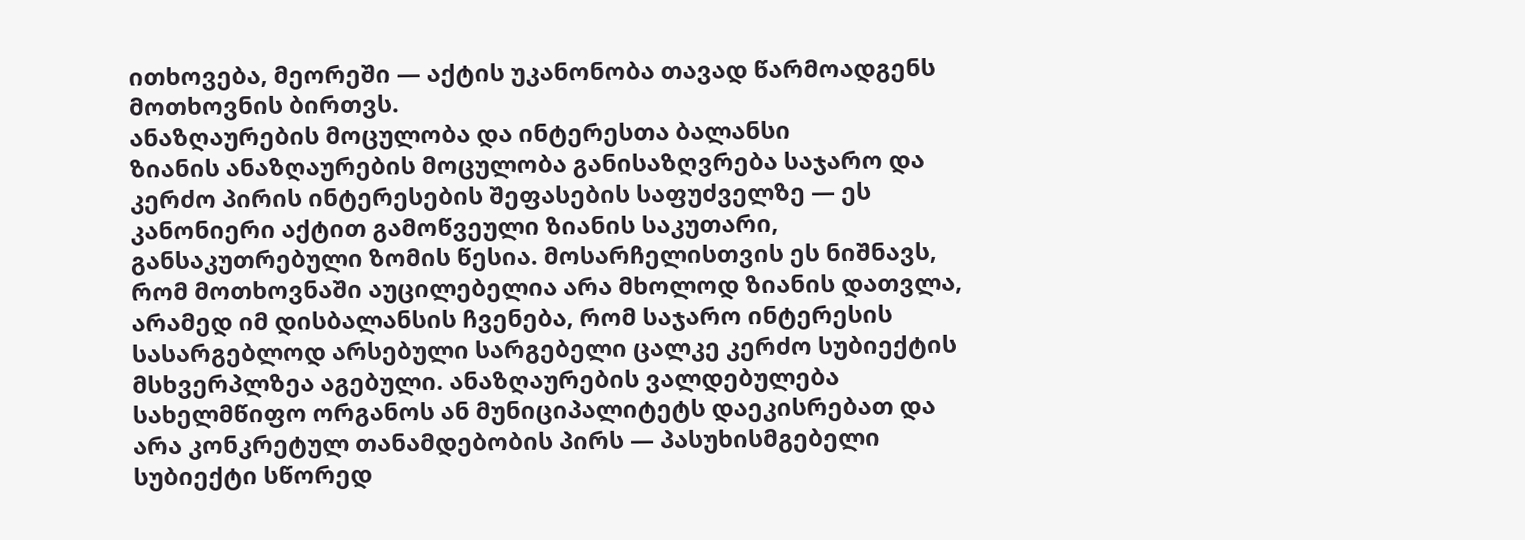ითხოვება, მეორეში — აქტის უკანონობა თავად წარმოადგენს მოთხოვნის ბირთვს.
ანაზღაურების მოცულობა და ინტერესთა ბალანსი
ზიანის ანაზღაურების მოცულობა განისაზღვრება საჯარო და კერძო პირის ინტერესების შეფასების საფუძველზე — ეს კანონიერი აქტით გამოწვეული ზიანის საკუთარი, განსაკუთრებული ზომის წესია. მოსარჩელისთვის ეს ნიშნავს, რომ მოთხოვნაში აუცილებელია არა მხოლოდ ზიანის დათვლა, არამედ იმ დისბალანსის ჩვენება, რომ საჯარო ინტერესის სასარგებლოდ არსებული სარგებელი ცალკე კერძო სუბიექტის მსხვერპლზეა აგებული. ანაზღაურების ვალდებულება სახელმწიფო ორგანოს ან მუნიციპალიტეტს დაეკისრებათ და არა კონკრეტულ თანამდებობის პირს — პასუხისმგებელი სუბიექტი სწორედ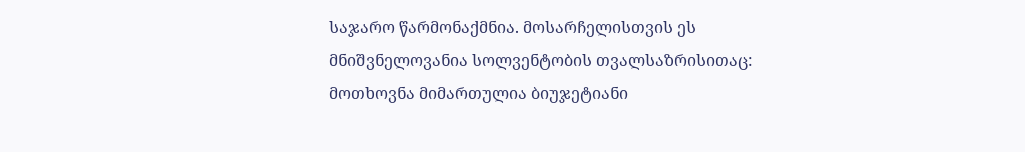საჯარო წარმონაქმნია. მოსარჩელისთვის ეს მნიშვნელოვანია სოლვენტობის თვალსაზრისითაც: მოთხოვნა მიმართულია ბიუჯეტიანი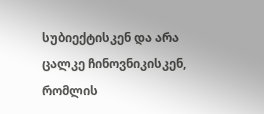სუბიექტისკენ და არა ცალკე ჩინოვნიკისკენ, რომლის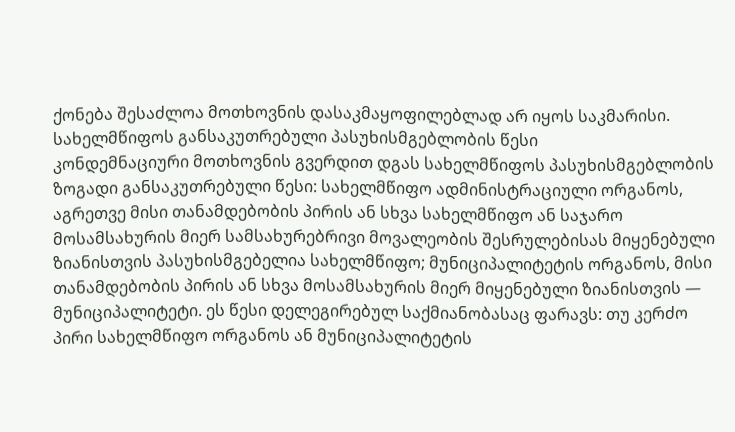ქონება შესაძლოა მოთხოვნის დასაკმაყოფილებლად არ იყოს საკმარისი.
სახელმწიფოს განსაკუთრებული პასუხისმგებლობის წესი
კონდემნაციური მოთხოვნის გვერდით დგას სახელმწიფოს პასუხისმგებლობის ზოგადი განსაკუთრებული წესი: სახელმწიფო ადმინისტრაციული ორგანოს, აგრეთვე მისი თანამდებობის პირის ან სხვა სახელმწიფო ან საჯარო მოსამსახურის მიერ სამსახურებრივი მოვალეობის შესრულებისას მიყენებული ზიანისთვის პასუხისმგებელია სახელმწიფო; მუნიციპალიტეტის ორგანოს, მისი თანამდებობის პირის ან სხვა მოსამსახურის მიერ მიყენებული ზიანისთვის — მუნიციპალიტეტი. ეს წესი დელეგირებულ საქმიანობასაც ფარავს: თუ კერძო პირი სახელმწიფო ორგანოს ან მუნიციპალიტეტის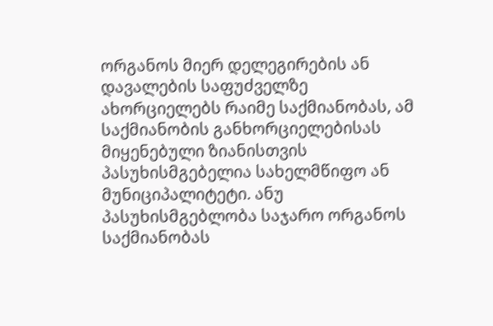ორგანოს მიერ დელეგირების ან დავალების საფუძველზე ახორციელებს რაიმე საქმიანობას, ამ საქმიანობის განხორციელებისას მიყენებული ზიანისთვის პასუხისმგებელია სახელმწიფო ან მუნიციპალიტეტი. ანუ პასუხისმგებლობა საჯარო ორგანოს საქმიანობას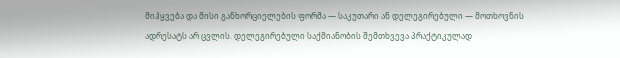მიჰყვება და მისი განხორციელების ფორმა — საკუთარი ან დელეგირებული — მოთხოვნის ადრესატს არ ცვლის. დელეგირებული საქმიანობის შემთხვევა პრაქტიკულად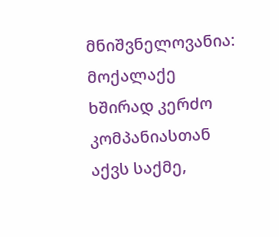მნიშვნელოვანია: მოქალაქე ხშირად კერძო კომპანიასთან აქვს საქმე,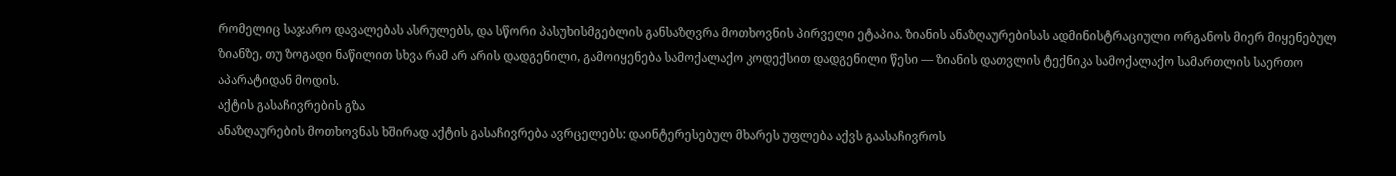რომელიც საჯარო დავალებას ასრულებს, და სწორი პასუხისმგებლის განსაზღვრა მოთხოვნის პირველი ეტაპია. ზიანის ანაზღაურებისას ადმინისტრაციული ორგანოს მიერ მიყენებულ ზიანზე, თუ ზოგადი ნაწილით სხვა რამ არ არის დადგენილი, გამოიყენება სამოქალაქო კოდექსით დადგენილი წესი — ზიანის დათვლის ტექნიკა სამოქალაქო სამართლის საერთო აპარატიდან მოდის.
აქტის გასაჩივრების გზა
ანაზღაურების მოთხოვნას ხშირად აქტის გასაჩივრება ავრცელებს: დაინტერესებულ მხარეს უფლება აქვს გაასაჩივროს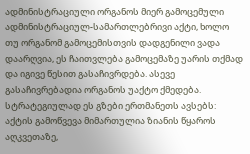ადმინისტრაციული ორგანოს მიერ გამოცემული ადმინისტრაციულ-სამართლებრივი აქტი, ხოლო თუ ორგანომ გამოცემისთვის დადგენილი ვადა დაარღვია, ეს ჩაითვლება გამოცემაზე უარის თქმად და იგივე წესით გასაჩივრდება. ასევე გასაჩივრებადია ორგანოს უაქტო ქმედება. სტრატეგიულად ეს გზები ერთმანეთს ავსებს: აქტის გამოწვევა მიმართულია ზიანის წყაროს აღკვეთაზე,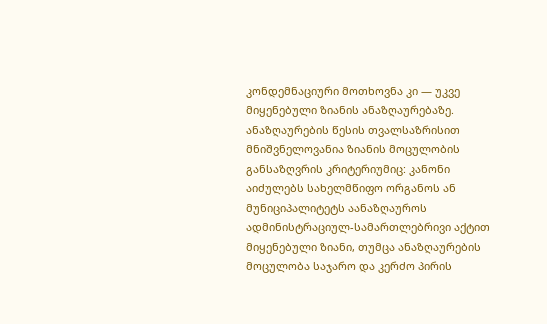კონდემნაციური მოთხოვნა კი — უკვე მიყენებული ზიანის ანაზღაურებაზე.
ანაზღაურების წესის თვალსაზრისით მნიშვნელოვანია ზიანის მოცულობის განსაზღვრის კრიტერიუმიც: კანონი აიძულებს სახელმწიფო ორგანოს ან მუნიციპალიტეტს აანაზღაუროს ადმინისტრაციულ-სამართლებრივი აქტით მიყენებული ზიანი, თუმცა ანაზღაურების მოცულობა საჯარო და კერძო პირის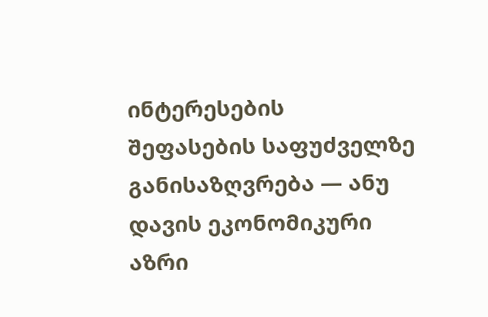ინტერესების შეფასების საფუძველზე განისაზღვრება — ანუ დავის ეკონომიკური აზრი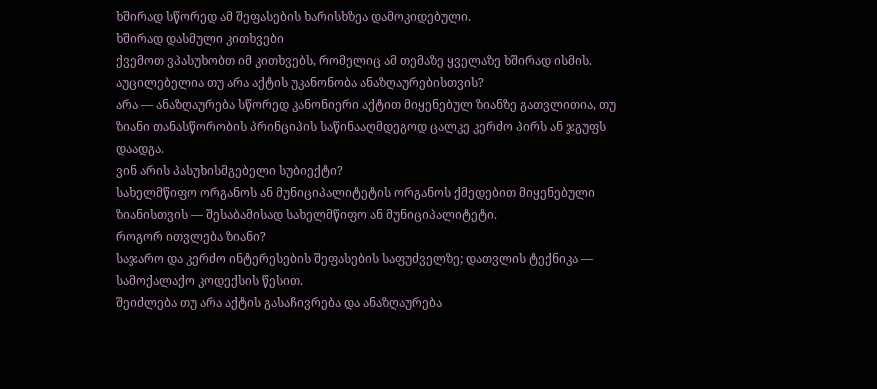ხშირად სწორედ ამ შეფასების ხარისხზეა დამოკიდებული.
ხშირად დასმული კითხვები
ქვემოთ ვპასუხობთ იმ კითხვებს, რომელიც ამ თემაზე ყველაზე ხშირად ისმის.
აუცილებელია თუ არა აქტის უკანონობა ანაზღაურებისთვის?
არა — ანაზღაურება სწორედ კანონიერი აქტით მიყენებულ ზიანზე გათვლითია, თუ ზიანი თანასწორობის პრინციპის საწინააღმდეგოდ ცალკე კერძო პირს ან ჯგუფს დაადგა.
ვინ არის პასუხისმგებელი სუბიექტი?
სახელმწიფო ორგანოს ან მუნიციპალიტეტის ორგანოს ქმედებით მიყენებული ზიანისთვის — შესაბამისად სახელმწიფო ან მუნიციპალიტეტი.
როგორ ითვლება ზიანი?
საჯარო და კერძო ინტერესების შეფასების საფუძველზე; დათვლის ტექნიკა — სამოქალაქო კოდექსის წესით.
შეიძლება თუ არა აქტის გასაჩივრება და ანაზღაურება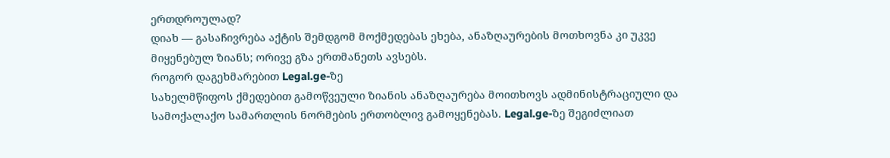ერთდროულად?
დიახ — გასაჩივრება აქტის შემდგომ მოქმედებას ეხება, ანაზღაურების მოთხოვნა კი უკვე მიყენებულ ზიანს; ორივე გზა ერთმანეთს ავსებს.
როგორ დაგეხმარებით Legal.ge-ზე
სახელმწიფოს ქმედებით გამოწვეული ზიანის ანაზღაურება მოითხოვს ადმინისტრაციული და სამოქალაქო სამართლის ნორმების ერთობლივ გამოყენებას. Legal.ge-ზე შეგიძლიათ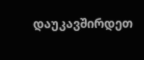დაუკავშირდეთ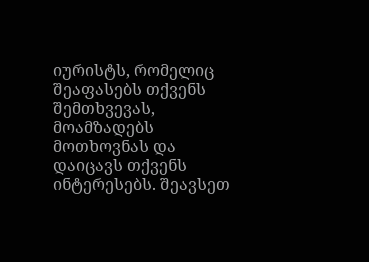იურისტს, რომელიც შეაფასებს თქვენს შემთხვევას, მოამზადებს მოთხოვნას და დაიცავს თქვენს ინტერესებს. შეავსეთ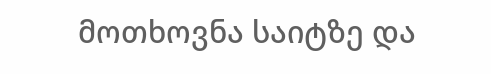მოთხოვნა საიტზე და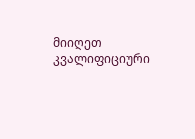მიიღეთ კვალიფიციური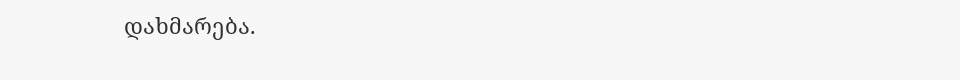დახმარება.